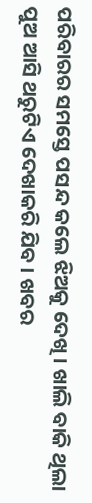ପରିବାରର ସମସ୍ତେ ପସନ୍ଦ କଲେ ଝିଅକୁ ଦେଖି । ଖାଲି ବାକି ଥିଲା ପୁଅ ଆସି ଥରୁଟିଏ ଦେଖାକରି ଯିବ । ଖବର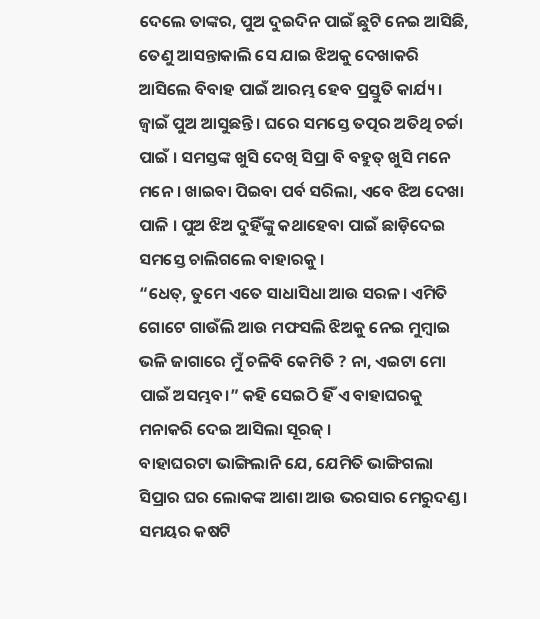ଦେଲେ ତାଙ୍କର, ପୁଅ ଦୁଇଦିନ ପାଇଁ ଛୁଟି ନେଇ ଆସିଛି, ତେଣୁ ଆସନ୍ତାକାଲି ସେ ଯାଇ ଝିଅକୁ ଦେଖାକରି ଆସିଲେ ବିବାହ ପାଇଁ ଆରମ୍ଭ ହେବ ପ୍ରସ୍ତୁତି କାର୍ଯ୍ୟ ।
ଜ୍ୱାଇଁ ପୁଅ ଆସୁଛନ୍ତି । ଘରେ ସମସ୍ତେ ତତ୍ପର ଅତିଥି ଚର୍ଚ୍ଚା ପାଇଁ । ସମସ୍ତଙ୍କ ଖୁସି ଦେଖି ସିପ୍ରା ବି ବହୁତ୍ ଖୁସି ମନେ ମନେ । ଖାଇବା ପିଇବା ପର୍ବ ସରିଲା, ଏବେ ଝିଅ ଦେଖା ପାଳି । ପୁଅ ଝିଅ ଦୁହିଁଙ୍କୁ କଥାହେବା ପାଇଁ ଛାଡ଼ିଦେଇ ସମସ୍ତେ ଚାଲିଗଲେ ବାହାରକୁ ।
“ଧେତ୍, ତୁମେ ଏତେ ସାଧାସିଧା ଆଉ ସରଳ। ଏମିତି ଗୋଟେ ଗାଉଁଲି ଆଉ ମଫସଲି ଝିଅକୁ ନେଇ ମୁମ୍ବାଇ ଭଳି ଜାଗାରେ ମୁଁ ଚଳିବି କେମିତି ? ନା, ଏଇଟା ମୋ ପାଇଁ ଅସମ୍ଭବ।” କହି ସେଇଠି ହିଁ ଏ ବାହାଘରକୁ ମନାକରି ଦେଇ ଆସିଲା ସୂରଜ୍ ।
ବାହାଘରଟା ଭାଙ୍ଗିଲାନି ଯେ, ଯେମିତି ଭାଙ୍ଗିଗଲା ସିପ୍ରାର ଘର ଲୋକଙ୍କ ଆଶା ଆଉ ଭରସାର ମେରୁଦଣ୍ଡ ।
ସମୟର କଷଟି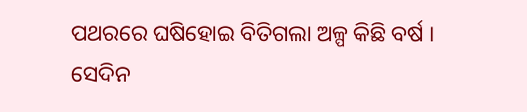ପଥରରେ ଘଷିହୋଇ ବିତିଗଲା ଅଳ୍ପ କିଛି ବର୍ଷ ।
ସେଦିନ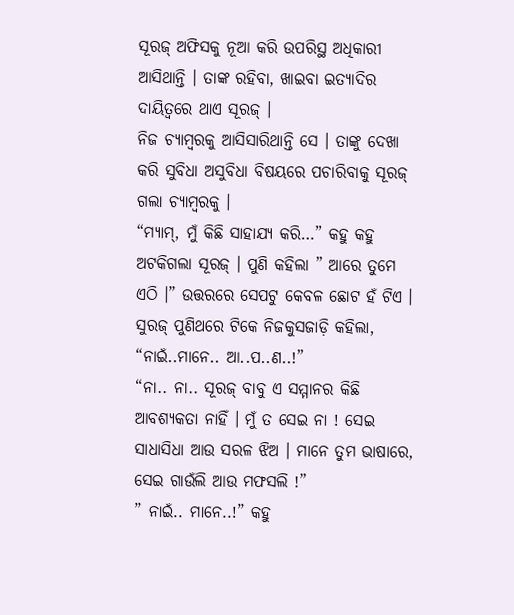ସୂରଜ୍ ଅଫିସକୁ ନୂଆ କରି ଉପରିସ୍ଥ ଅଧିକାରୀ ଆସିଥାନ୍ତି । ତାଙ୍କ ରହିବା, ଖାଇବା ଇତ୍ୟାଦିର ଦାୟିତ୍ୱରେ ଥାଏ ସୂରଜ୍ ।
ନିଜ ଚ୍ୟାମ୍ବରକୁ ଆସିସାରିଥାନ୍ତି ସେ । ତାଙ୍କୁ ଦେଖା କରି ସୁବିଧା ଅସୁବିଧା ବିଷୟରେ ପଚାରିବାକୁ ସୂରଜ୍ ଗଲା ଚ୍ୟାମ୍ବରକୁ ।
“ମ୍ୟାମ୍, ମୁଁ କିଛି ସାହାଯ୍ୟ କରି…” କହୁ କହୁ ଅଟକିଗଲା ସୂରଜ୍ । ପୁଣି କହିଲା ” ଆରେ ତୁମେ ଏଠି ।” ଉତ୍ତରରେ ସେପଟୁ କେବଳ ଛୋଟ ହଁ ଟିଏ ।
ସୁରଜ୍ ପୁଣିଥରେ ଟିକେ ନିଜକୁସଜାଡ଼ି କହିଲା, “ନାଇଁ..ମାନେ.. ଆ..ପ..ଣ..!”
“ନା.. ନା.. ସୂରଜ୍ ବାବୁ ଏ ସମ୍ମାନର କିଛି ଆବଶ୍ୟକତା ନାହିଁ । ମୁଁ ତ ସେଇ ନା ! ସେଇ ସାଧାସିଧା ଆଉ ସରଳ ଝିଅ । ମାନେ ତୁମ ଭାଷାରେ, ସେଇ ଗାଉଁଲି ଆଉ ମଫସଲି !”
” ନାଇଁ.. ମାନେ..!” କହୁ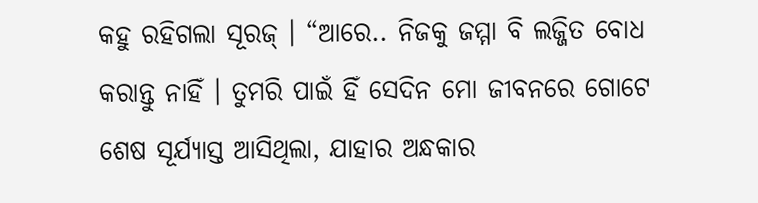କହୁ ରହିଗଲା ସୂରଜ୍ । “ଆରେ.. ନିଜକୁ ଜମ୍ମା ବି ଲଜ୍ଜିତ ବୋଧ କରାନ୍ତୁ ନାହିଁ । ତୁମରି ପାଇଁ ହିଁ ସେଦିନ ମୋ ଜୀବନରେ ଗୋଟେ ଶେଷ ସୂର୍ଯ୍ୟାସ୍ତ ଆସିଥିଲା, ଯାହାର ଅନ୍ଧକାର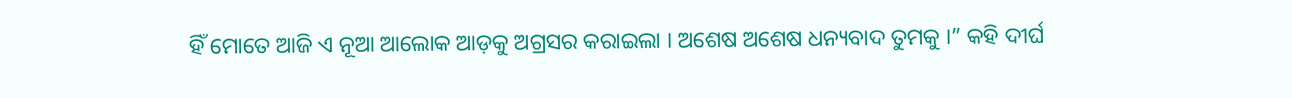ହିଁ ମୋତେ ଆଜି ଏ ନୂଆ ଆଲୋକ ଆଡ଼କୁ ଅଗ୍ରସର କରାଇଲା । ଅଶେଷ ଅଶେଷ ଧନ୍ୟବାଦ ତୁମକୁ ।” କହି ଦୀର୍ଘ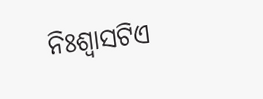ନିଃଶ୍ୱାସଟିଏ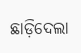ଛାଡ଼ିଦେଲା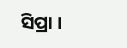ସିପ୍ରା ।